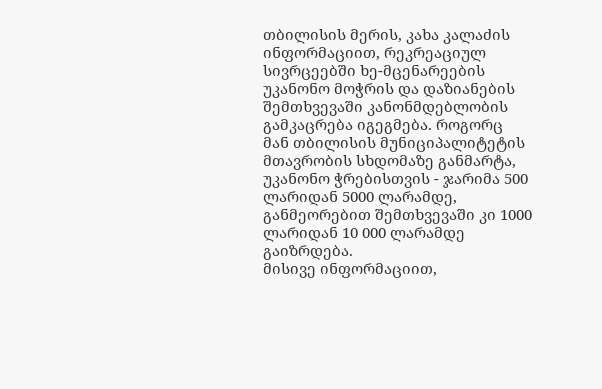თბილისის მერის, კახა კალაძის ინფორმაციით, რეკრეაციულ სივრცეებში ხე-მცენარეების უკანონო მოჭრის და დაზიანების შემთხვევაში კანონმდებლობის გამკაცრება იგეგმება. როგორც მან თბილისის მუნიციპალიტეტის მთავრობის სხდომაზე განმარტა, უკანონო ჭრებისთვის - ჯარიმა 500 ლარიდან 5000 ლარამდე, განმეორებით შემთხვევაში კი 1000 ლარიდან 10 000 ლარამდე გაიზრდება.
მისივე ინფორმაციით,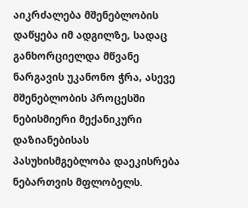აიკრძალება მშენებლობის დაწყება იმ ადგილზე, სადაც განხორციელდა მწვანე ნარგავის უკანონო ჭრა, ასევე მშენებლობის პროცესში ნებისმიერი მექანიკური დაზიანებისას პასუხისმგებლობა დაეკისრება ნებართვის მფლობელს.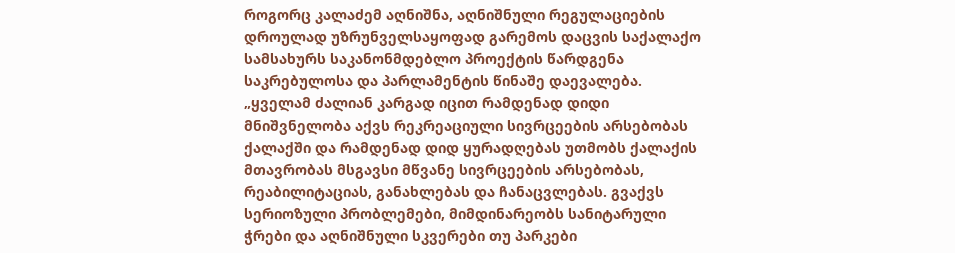როგორც კალაძემ აღნიშნა, აღნიშნული რეგულაციების დროულად უზრუნველსაყოფად გარემოს დაცვის საქალაქო სამსახურს საკანონმდებლო პროექტის წარდგენა საკრებულოსა და პარლამენტის წინაშე დაევალება.
„ყველამ ძალიან კარგად იცით რამდენად დიდი მნიშვნელობა აქვს რეკრეაციული სივრცეების არსებობას ქალაქში და რამდენად დიდ ყურადღებას უთმობს ქალაქის მთავრობას მსგავსი მწვანე სივრცეების არსებობას, რეაბილიტაციას, განახლებას და ჩანაცვლებას. გვაქვს სერიოზული პრობლემები, მიმდინარეობს სანიტარული ჭრები და აღნიშნული სკვერები თუ პარკები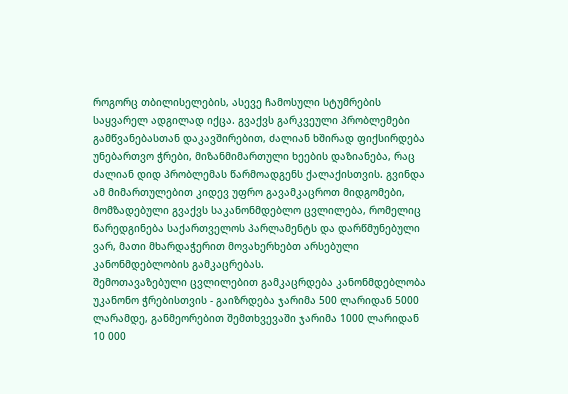როგორც თბილისელების, ასევე ჩამოსული სტუმრების საყვარელ ადგილად იქცა. გვაქვს გარკვეული პრობლემები გამწვანებასთან დაკავშირებით, ძალიან ხშირად ფიქსირდება უნებართვო ჭრები, მიზანმიმართული ხეების დაზიანება, რაც ძალიან დიდ პრობლემას წარმოადგენს ქალაქისთვის. გვინდა ამ მიმართულებით კიდევ უფრო გავამკაცროთ მიდგომები, მომზადებული გვაქვს საკანონმდებლო ცვლილება, რომელიც წარედგინება საქართველოს პარლამენტს და დარწმუნებული ვარ, მათი მხარდაჭერით მოვახერხებთ არსებული კანონმდებლობის გამკაცრებას.
შემოთავაზებული ცვლილებით გამკაცრდება კანონმდებლობა უკანონო ჭრებისთვის - გაიზრდება ჯარიმა 500 ლარიდან 5000 ლარამდე, განმეორებით შემთხვევაში ჯარიმა 1000 ლარიდან 10 000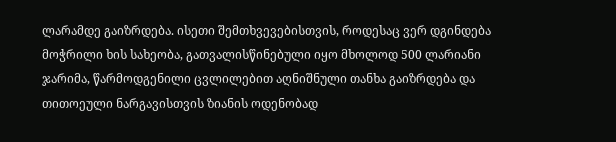ლარამდე გაიზრდება. ისეთი შემთხვევებისთვის, როდესაც ვერ დგინდება მოჭრილი ხის სახეობა, გათვალისწინებული იყო მხოლოდ 500 ლარიანი ჯარიმა, წარმოდგენილი ცვლილებით აღნიშნული თანხა გაიზრდება და თითოეული ნარგავისთვის ზიანის ოდენობად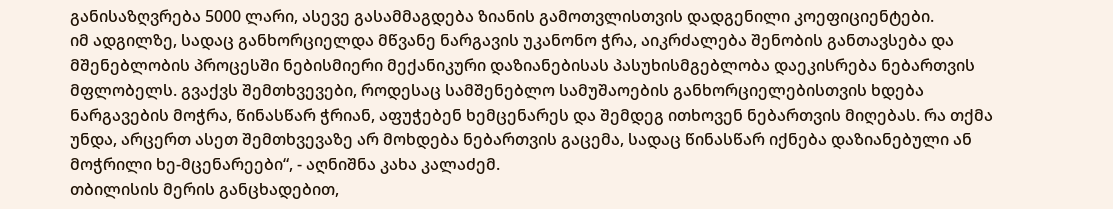განისაზღვრება 5000 ლარი, ასევე გასამმაგდება ზიანის გამოთვლისთვის დადგენილი კოეფიციენტები.
იმ ადგილზე, სადაც განხორციელდა მწვანე ნარგავის უკანონო ჭრა, აიკრძალება შენობის განთავსება და მშენებლობის პროცესში ნებისმიერი მექანიკური დაზიანებისას პასუხისმგებლობა დაეკისრება ნებართვის მფლობელს. გვაქვს შემთხვევები, როდესაც სამშენებლო სამუშაოების განხორციელებისთვის ხდება ნარგავების მოჭრა, წინასწარ ჭრიან, აფუჭებენ ხემცენარეს და შემდეგ ითხოვენ ნებართვის მიღებას. რა თქმა უნდა, არცერთ ასეთ შემთხვევაზე არ მოხდება ნებართვის გაცემა, სადაც წინასწარ იქნება დაზიანებული ან მოჭრილი ხე-მცენარეები“, - აღნიშნა კახა კალაძემ.
თბილისის მერის განცხადებით,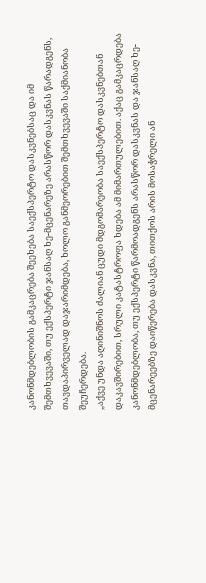კანონმდებლობის გამკაცრება შეეხება საექსპერტო დასკვნებსაც და იმ შემთხვევაში, თუ ექსპერტი ჯანსაღ ხე-მცენარეზე არასწორ დასკვნას წარადგენს, თავდაპირველად დაჯარიმდება, ხოლო განმეორებით შემთხვევაში საქმიანობა შეუჩერდება.
„აქვე უნდა აღინიშნოს ძალიან ცუდი მდგომარეობა საექსპერტო დასკვნებთან დაკავშირებით, სრული კატასტროფა ხდება ამ მიმართულებით. აქაც გამკაცრდება კანონმდებლობა, თუ ექსპერტი წარმოადგენს არასწორ დასკვნას და ჯანსაღ ხე-მცენარეებზე დაიწერება დასკვნა, თითქოს არის მოსაჭრელი ან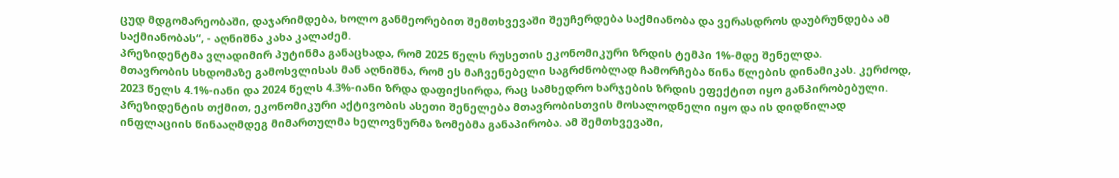ცუდ მდგომარეობაში, დაჯარიმდება, ხოლო განმეორებით შემთხვევაში შეუჩერდება საქმიანობა და ვერასდროს დაუბრუნდება ამ საქმიანობას“, - აღნიშნა კახა კალაძემ.
პრეზიდენტმა ვლადიმირ პუტინმა განაცხადა, რომ 2025 წელს რუსეთის ეკონომიკური ზრდის ტემპი 1%-მდე შენელდა.
მთავრობის სხდომაზე გამოსვლისას მან აღნიშნა, რომ ეს მაჩვენებელი საგრძნობლად ჩამორჩება წინა წლების დინამიკას. კერძოდ, 2023 წელს 4.1%-იანი და 2024 წელს 4.3%-იანი ზრდა დაფიქსირდა, რაც სამხედრო ხარჯების ზრდის ეფექტით იყო განპირობებული.
პრეზიდენტის თქმით, ეკონომიკური აქტივობის ასეთი შენელება მთავრობისთვის მოსალოდნელი იყო და ის დიდწილად ინფლაციის წინააღმდეგ მიმართულმა ხელოვნურმა ზომებმა განაპირობა. ამ შემთხვევაში,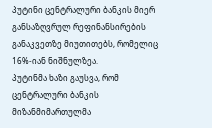პუტინი ცენტრალური ბანკის მიერ განსაზღვრულ რეფინანსირების განაკვეთზე მიუთითებს, რომელიც 16%-იან ნიშნულზეა.
პუტინმა ხაზი გაუსვა, რომ ცენტრალური ბანკის მიზანმიმართულმა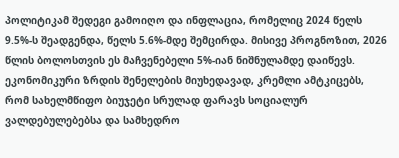პოლიტიკამ შედეგი გამოიღო და ინფლაცია, რომელიც 2024 წელს 9.5%-ს შეადგენდა, წელს 5.6%-მდე შემცირდა. მისივე პროგნოზით, 2026 წლის ბოლოსთვის ეს მაჩვენებელი 5%-იან ნიშნულამდე დაიწევს.
ეკონომიკური ზრდის შენელების მიუხედავად, კრემლი ამტკიცებს, რომ სახელმწიფო ბიუჯეტი სრულად ფარავს სოციალურ ვალდებულებებსა და სამხედრო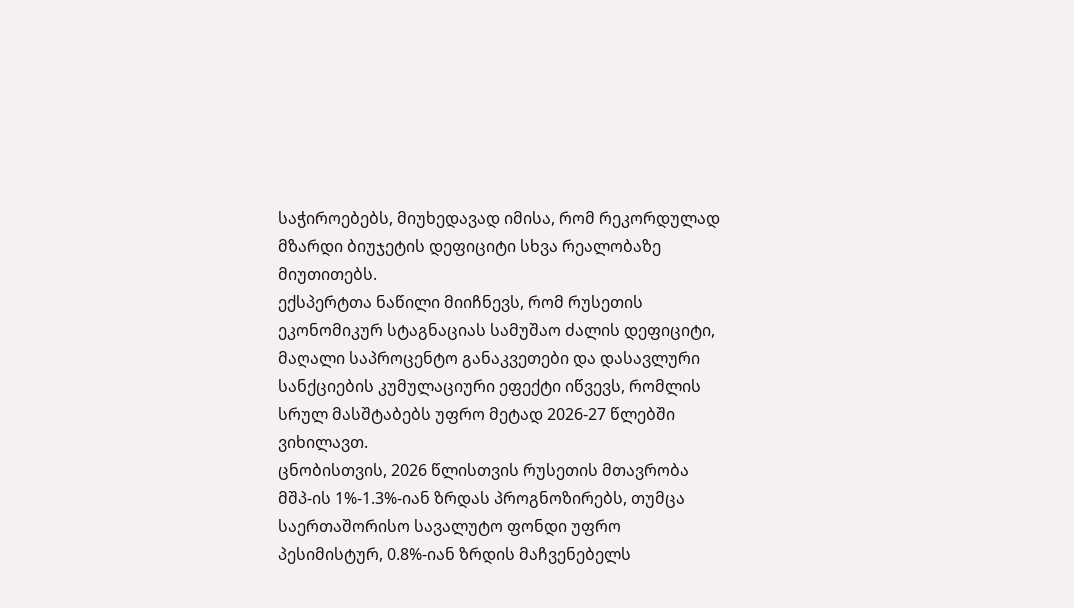საჭიროებებს, მიუხედავად იმისა, რომ რეკორდულად მზარდი ბიუჯეტის დეფიციტი სხვა რეალობაზე მიუთითებს.
ექსპერტთა ნაწილი მიიჩნევს, რომ რუსეთის ეკონომიკურ სტაგნაციას სამუშაო ძალის დეფიციტი, მაღალი საპროცენტო განაკვეთები და დასავლური სანქციების კუმულაციური ეფექტი იწვევს, რომლის სრულ მასშტაბებს უფრო მეტად 2026-27 წლებში ვიხილავთ.
ცნობისთვის, 2026 წლისთვის რუსეთის მთავრობა მშპ-ის 1%-1.3%-იან ზრდას პროგნოზირებს, თუმცა საერთაშორისო სავალუტო ფონდი უფრო პესიმისტურ, 0.8%-იან ზრდის მაჩვენებელს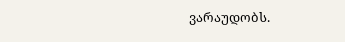ვარაუდობს.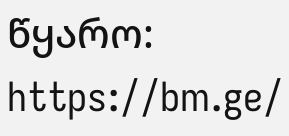წყარო: https://bm.ge/